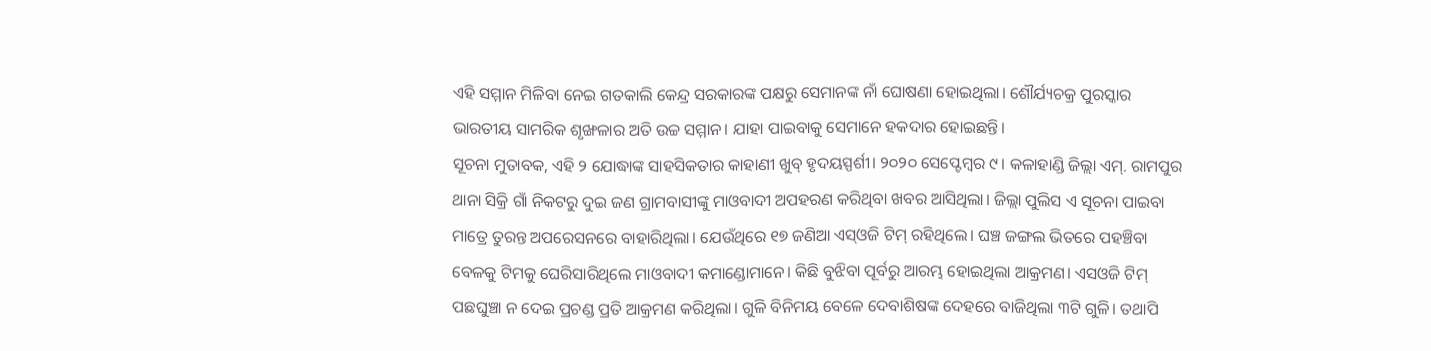ଏହି ସମ୍ମାନ ମିଳିବା ନେଇ ଗତକାଲି କେନ୍ଦ୍ର ସରକାରଙ୍କ ପକ୍ଷରୁ ସେମାନଙ୍କ ନାଁ ଘୋଷଣା ହୋଇଥିଲା। ଶୌର୍ଯ୍ୟଚକ୍ର ପୁରସ୍କାର ଭାରତୀୟ ସାମରିକ ଶୃଙ୍ଖଳାର ଅତି ଉଚ୍ଚ ସମ୍ମାନ। ଯାହା ପାଇବାକୁ ସେମାନେ ହକଦାର ହୋଇଛନ୍ତି।
ସୂଚନା ମୁତାବକ, ଏହି ୨ ଯୋଦ୍ଧାଙ୍କ ସାହସିକତାର କାହାଣୀ ଖୁବ୍ ହୃଦୟସ୍ପର୍ଶୀ। ୨୦୨୦ ସେପ୍ଟେମ୍ବର ୯। କଳାହାଣ୍ଡି ଜିଲ୍ଲା ଏମ୍. ରାମପୁର ଥାନା ସିକ୍ରି ଗାଁ ନିକଟରୁ ଦୁଇ ଜଣ ଗ୍ରାମବାସୀଙ୍କୁ ମାଓବାଦୀ ଅପହରଣ କରିଥିବା ଖବର ଆସିଥିଲା। ଜିଲ୍ଲା ପୁଲିସ ଏ ସୂଚନା ପାଇବା ମାତ୍ରେ ତୁରନ୍ତ ଅପରେସନରେ ବାହାରିଥିଲା। ଯେଉଁଥିରେ ୧୭ ଜଣିଆ ଏସ୍ଓଜି ଟିମ୍ ରହିଥିଲେ। ଘଞ୍ଚ ଜଙ୍ଗଲ ଭିତରେ ପହଞ୍ଚିବା ବେଳକୁ ଟିମକୁ ଘେରିସାରିଥିଲେ ମାଓବାଦୀ କମାଣ୍ଡୋମାନେ। କିଛି ବୁଝିବା ପୂର୍ବରୁ ଆରମ୍ଭ ହୋଇଥିଲା ଆକ୍ରମଣ। ଏସଓଜି ଟିମ୍ ପଛଘୁଞ୍ଚା ନ ଦେଇ ପ୍ରଚଣ୍ଡ ପ୍ରତି ଆକ୍ରମଣ କରିଥିଲା। ଗୁଳି ବିନିମୟ ବେଳେ ଦେବାଶିଷଙ୍କ ଦେହରେ ବାଜିଥିଲା ୩ଟି ଗୁଳି। ତଥାପି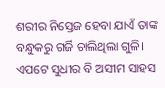ଶରୀର ନିସ୍ତେଜ ହେବା ଯାଏଁ ତାଙ୍କ ବନ୍ଧୁକରୁ ଗର୍ଜି ଚାଲିଥିଲା ଗୁଳି। ଏପଟେ ସୁଧୀର ବି ଅସୀମ ସାହସ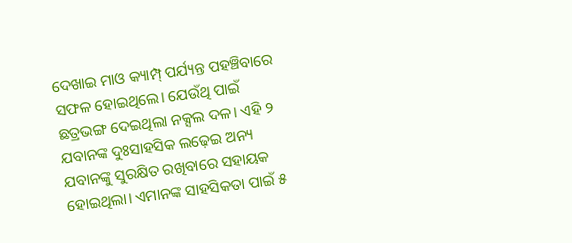ଦେଖାଇ ମାଓ କ୍ୟାମ୍ପ୍ ପର୍ଯ୍ୟନ୍ତ ପହଞ୍ଚିବାରେ ସଫଳ ହୋଇଥିଲେ। ଯେଉଁଥି ପାଇଁ ଛତ୍ରଭଙ୍ଗ ଦେଇଥିଲା ନକ୍ସଲ ଦଳ। ଏହି ୨ ଯବାନଙ୍କ ଦୁଃସାହସିକ ଲଢ଼େଇ ଅନ୍ୟ ଯବାନଙ୍କୁ ସୁରକ୍ଷିତ ରଖିବାରେ ସହାୟକ ହୋଇଥିଲା। ଏମାନଙ୍କ ସାହସିକତା ପାଇଁ ୫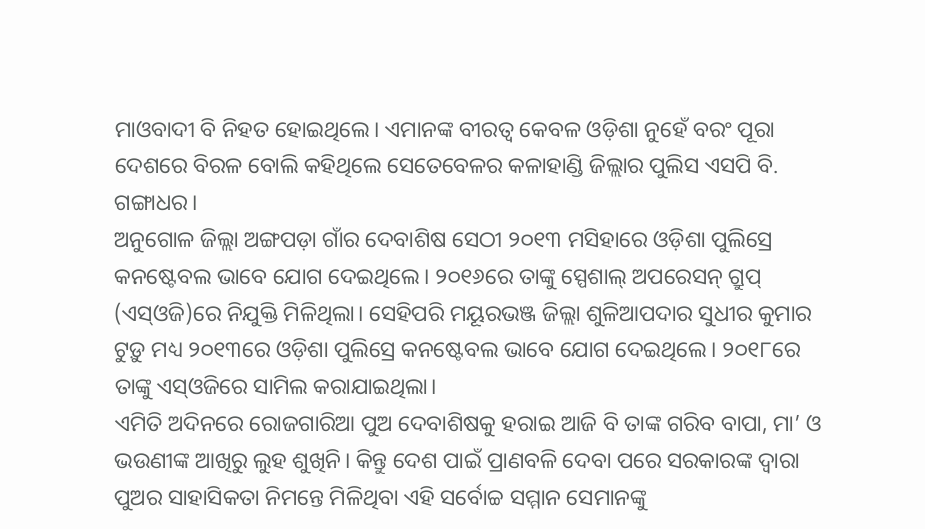ମାଓବାଦୀ ବି ନିହତ ହୋଇଥିଲେ। ଏମାନଙ୍କ ବୀରତ୍ୱ କେବଳ ଓଡ଼ିଶା ନୁହେଁ ବରଂ ପୂରା ଦେଶରେ ବିରଳ ବୋଲି କହିଥିଲେ ସେତେବେଳର କଳାହାଣ୍ଡି ଜିଲ୍ଲାର ପୁଲିସ ଏସପି ବି. ଗଙ୍ଗାଧର।
ଅନୁଗୋଳ ଜିଲ୍ଲା ଅଙ୍ଗପଡ଼ା ଗାଁର ଦେବାଶିଷ ସେଠୀ ୨୦୧୩ ମସିହାରେ ଓଡ଼ିଶା ପୁଲିସ୍ରେ କନଷ୍ଟେବଲ ଭାବେ ଯୋଗ ଦେଇଥିଲେ। ୨୦୧୬ରେ ତାଙ୍କୁ ସ୍ପେଶାଲ୍ ଅପରେସନ୍ ଗ୍ରୁପ୍ (ଏସ୍ଓଜି)ରେ ନିଯୁକ୍ତି ମିଳିଥିଲା। ସେହିପରି ମୟୂରଭଞ୍ଜ ଜିଲ୍ଲା ଶୁଳିଆପଦାର ସୁଧୀର କୁମାର ଟୁଡ଼ୁ ମଧ୍ୟ ୨୦୧୩ରେ ଓଡ଼ିଶା ପୁଲିସ୍ରେ କନଷ୍ଟେବଲ ଭାବେ ଯୋଗ ଦେଇଥିଲେ। ୨୦୧୮ରେ ତାଙ୍କୁ ଏସ୍ଓଜିରେ ସାମିଲ କରାଯାଇଥିଲା।
ଏମିତି ଅଦିନରେ ରୋଜଗାରିଆ ପୁଅ ଦେବାଶିଷକୁ ହରାଇ ଆଜି ବି ତାଙ୍କ ଗରିବ ବାପା, ମା’ ଓ ଭଉଣୀଙ୍କ ଆଖିରୁ ଲୁହ ଶୁଖିନି। କିନ୍ତୁ ଦେଶ ପାଇଁ ପ୍ରାଣବଳି ଦେବା ପରେ ସରକାରଙ୍କ ଦ୍ୱାରା ପୁଅର ସାହାସିକତା ନିମନ୍ତେ ମିଳିଥିବା ଏହି ସର୍ବୋଚ୍ଚ ସମ୍ମାନ ସେମାନଙ୍କୁ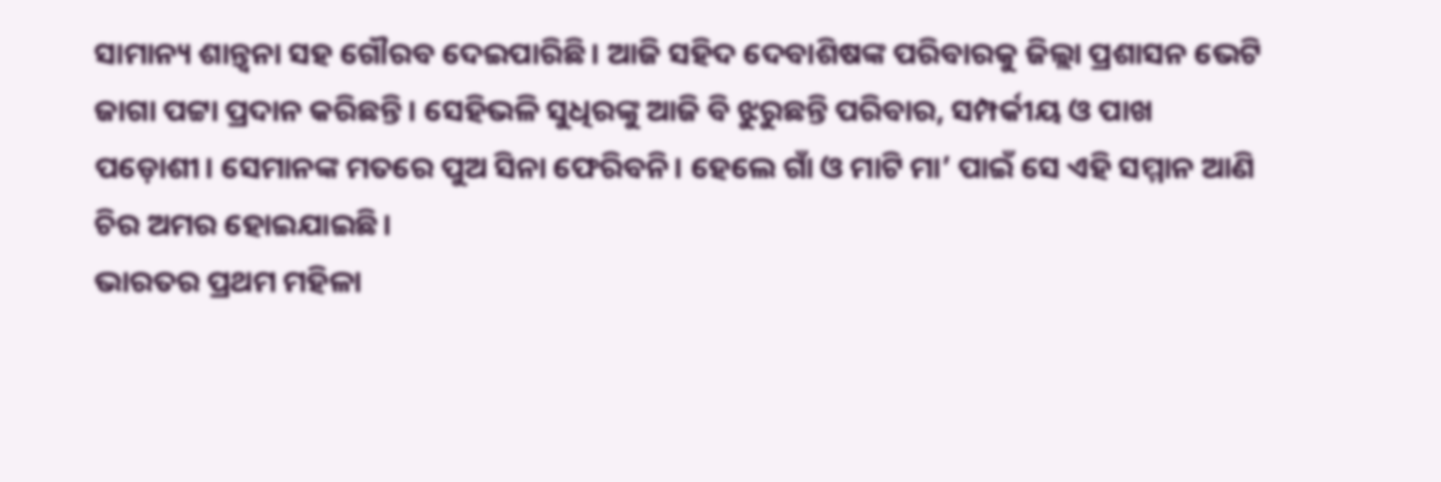ସାମାନ୍ୟ ଶାନ୍ତ୍ୱନା ସହ ଗୌରବ ଦେଇପାରିଛି। ଆଜି ସହିଦ ଦେବାଶିଷଙ୍କ ପରିବାରକୁ ଜିଲ୍ଲା ପ୍ରଶାସନ ଭେଟି ଜାଗା ପଟ୍ଟା ପ୍ରଦାନ କରିଛନ୍ତି। ସେହିଭଳି ସୁଧିରଙ୍କୁ ଆଜି ବି ଝୁରୁଛନ୍ତି ପରିବାର, ସମ୍ପର୍କୀୟ ଓ ପାଖ ପଡ଼ୋଶୀ। ସେମାନଙ୍କ ମତରେ ପୁଅ ସିନା ଫେରିବନି। ହେଲେ ଗାଁ ଓ ମାଟି ମା’ ପାଇଁ ସେ ଏହି ସମ୍ମାନ ଆଣି ଚିର ଅମର ହୋଇଯାଇଛି।
ଭାରତର ପ୍ରଥମ ମହିଳା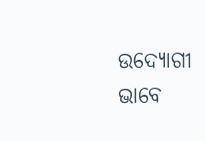ଉଦ୍ୟୋଗୀ ଭାବେ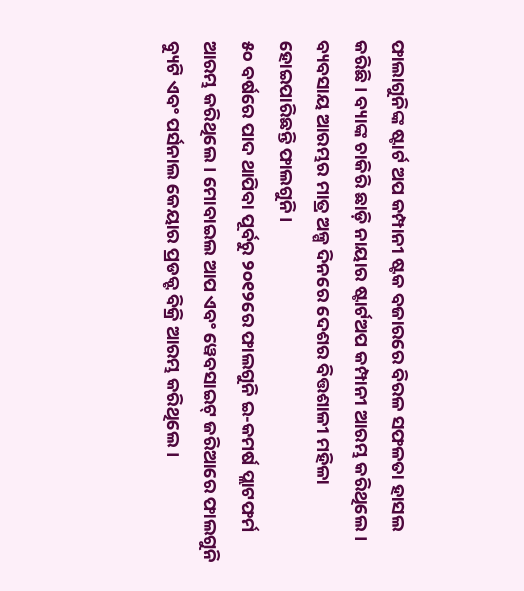ଫାଲାଗୁନିଙ୍କ ଷ୍ଟାର୍ଟ ଅପ କମ୍ପାନୀ ଷ୍ଟକ ବଜାରରେ ବିରଳ ସଫଳତା ହାସଲ କରିଛି। ବ୍ୟାଙ୍କ ଚାକିରି ଛାଡ଼ି ନାୟାର ଷ୍ଟାର୍ଟଅପ କମ୍ପାନୀ ଆରମ୍ଭ କରିଥିଲେ । ବ୍ୟବସାୟ ଆରମ୍ଭର ମାତ୍ର ଅଳ୍ପ ଦିନରେ ଦେଶର ବିତ୍ତଶାଳୀ ମହିଳା ହୋଇପାରିଛନ୍ତି ଫାଲଗୁନି।
୫୦ ବର୍ଷରେ ପାଦ ଥାପିବା ପୂର୍ବରୁ ୨୦୧୨ରେ ଫାଲଗୁନି ଇ-କମର୍ଷ ପ୍ଲାଟଫର୍ମ ଆରମ୍ଭ କରିଥିଲେ। ମୋବାଇଲ ଆପ ଏବଂ ୱେବସାଇଟ୍ ଜରିଆରେ ଫାଲଗୁନି ବ୍ୟୁଟି ଏବଂ ପର୍ସନାଲ କେୟାର ପ୍ରଡକ୍ଟ ବିକ୍ରି ଆରମ୍ଭ କରିଥିଲେ।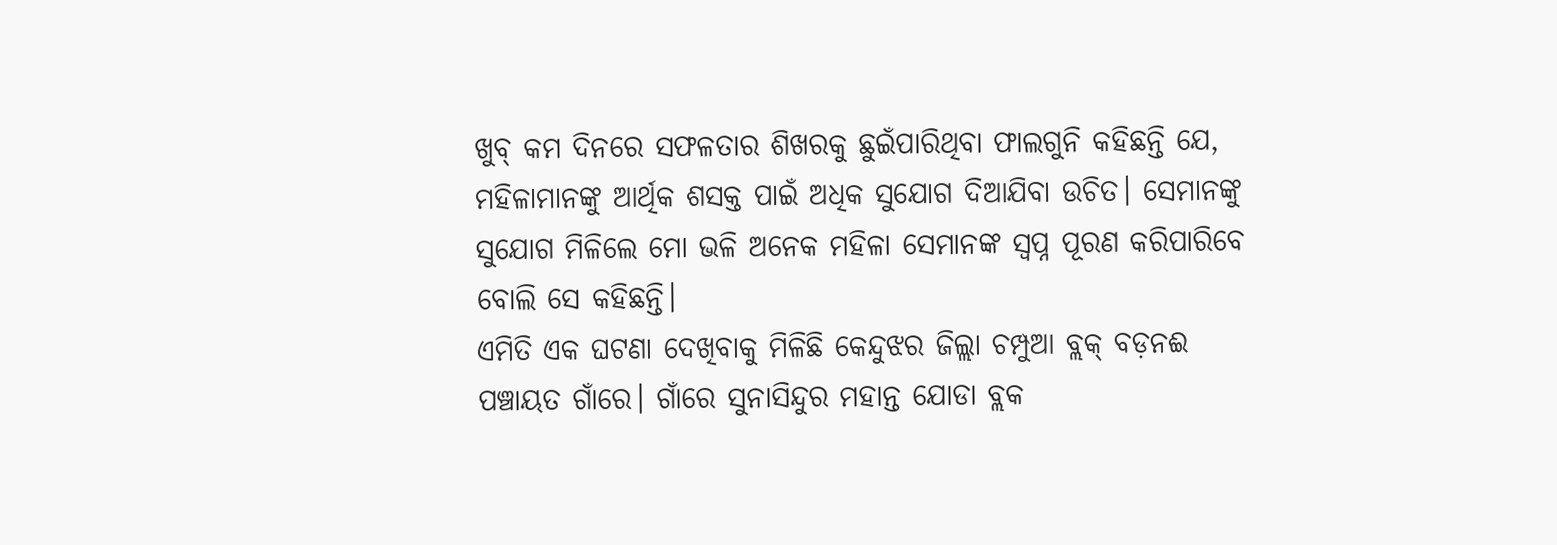ଖୁବ୍ କମ ଦିନରେ ସଫଳତାର ଶିଖରକୁ ଛୁଇଁପାରିଥିବା ଫାଲଗୁନି କହିଛନ୍ତି ଯେ, ମହିଳାମାନଙ୍କୁ ଆର୍ଥିକ ଶସକ୍ତ ପାଇଁ ଅଧିକ ସୁଯୋଗ ଦିଆଯିବା ଉଚିତ। ସେମାନଙ୍କୁ ସୁଯୋଗ ମିଳିଲେ ମୋ ଭଳି ଅନେକ ମହିଳା ସେମାନଙ୍କ ସ୍ୱପ୍ନ ପୂରଣ କରିପାରିବେ ବୋଲି ସେ କହିଛନ୍ତି।
ଏମିତି ଏକ ଘଟଣା ଦେଖିବାକୁ ମିଳିଛି କେନ୍ଦୁଝର ଜିଲ୍ଲା ଚମ୍ପୁଆ ବ୍ଲକ୍ ବଡ଼ନଈ ପଞ୍ଚାୟତ ଗାଁରେ। ଗାଁରେ ସୁନାସିନ୍ଦୁର ମହାନ୍ତ ଯୋଡା ବ୍ଲକ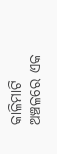କାଳିମାଟି ଅଞ୍ଚଳରେ ଏକ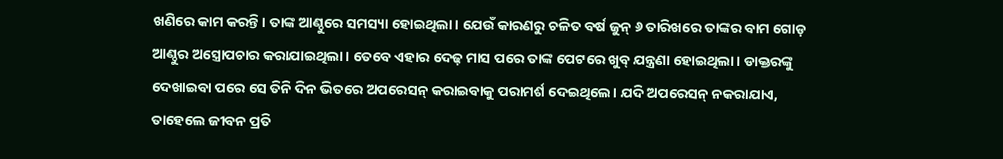ଖଣିରେ କାମ କରନ୍ତି। ତାଙ୍କ ଆଣ୍ଠୁରେ ସମସ୍ୟା ହୋଇଥିଲା। ଯେଉଁ କାରଣରୁ ଚଳିତ ବର୍ଷ ଜୁନ୍ ୬ ତାରିଖରେ ତାଙ୍କର ବାମ ଗୋଡ଼ ଆଣ୍ଠୁର ଅସ୍ତ୍ରୋପଚାର କରାଯାଇଥିଲା। ତେବେ ଏହାର ଦେଢ଼ ମାସ ପରେ ତାଙ୍କ ପେଟରେ ଖୁବ୍ ଯନ୍ତ୍ରଣା ହୋଇଥିଲା। ଡାକ୍ତରଙ୍କୁ ଦେଖାଇବା ପରେ ସେ ତିନି ଦିନ ଭିତରେ ଅପରେସନ୍ କରାଇବାକୁ ପରାମର୍ଶ ଦେଇଥିଲେ। ଯଦି ଅପରେସନ୍ ନକରାଯାଏ, ତାହେଲେ ଜୀବନ ପ୍ରତି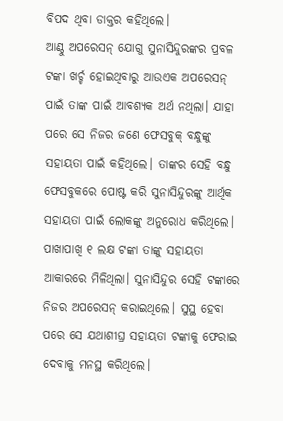ବିପଦ ଥିବା ଡାକ୍ତର କହିଥିଲେ।
ଆଣ୍ଠୁ ଅପରେସନ୍ ଯୋଗୁ ସୁନାସିନ୍ଦୁରଙ୍କର ପ୍ରବଳ ଟଙ୍କା ଖର୍ଚ୍ଚ ହୋଇଥିବାରୁ ଆଉଏକ ଅପରେସନ୍ ପାଇଁ ତାଙ୍କ ପାଇଁ ଆବଶ୍ୟକ ଅର୍ଥ ନଥିଲା। ଯାହା ପରେ ସେ ନିଜର ଜଣେ ଫେସବୁକ୍ ବନ୍ଧୁଙ୍କୁ ସହାୟତା ପାଇଁ କହିଥିଲେ। ତାଙ୍କର ସେହି ବନ୍ଧୁ ଫେସବୁକରେ ପୋଷ୍ଟ କରି ସୁନାସିନ୍ଦୁରଙ୍କୁ ଆର୍ଥିକ ସହାୟତା ପାଇଁ ଲୋକଙ୍କୁ ଅନୁରୋଧ କରିଥିଲେ। ପାଖାପାଖି ୧ ଲକ୍ଷ ଟଙ୍କା ତାଙ୍କୁ ସହାୟତା ଆକାରରେ ମିଳିଥିଲା। ସୁନାସିନ୍ଦୁର ସେହି ଟଙ୍କାରେ ନିଜର ଅପରେସନ୍ କରାଇଥିଲେ। ସୁସ୍ଥ ହେବା ପରେ ସେ ଯଥାଶୀଘ୍ର ସହାୟତା ଟଙ୍କାକୁ ଫେରାଇ ଦେବାକୁ ମନସ୍ଥ କରିଥିଲେ।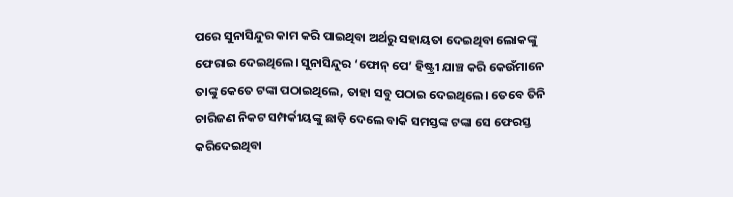ପରେ ସୁନାସିନ୍ଦୁର କାମ କରି ପାଇଥିବା ଅର୍ଥରୁ ସହାୟତା ଦେଇଥିବା ଲୋକଙ୍କୁ ଫେରାଇ ଦେଇଥିଲେ। ସୁନାସିନ୍ଦୁର ‘ଫୋନ୍ ପେ’ ହିଷ୍ଟ୍ରୀ ଯାଞ୍ଚ କରି କେଉଁମାନେ ତାଙ୍କୁ କେତେ ଟଙ୍କା ପଠାଇଥିଲେ, ତାହା ସବୁ ପଠାଇ ଦେଇଥିଲେ। ତେବେ ତିନି ଚାରିଜଣ ନିକଟ ସମ୍ପର୍କୀୟଙ୍କୁ ଛାଡ଼ି ଦେଲେ ବାକି ସମସ୍ତଙ୍କ ଟଙ୍କା ସେ ଫେରସ୍ତ କରିଦେଇଥିବା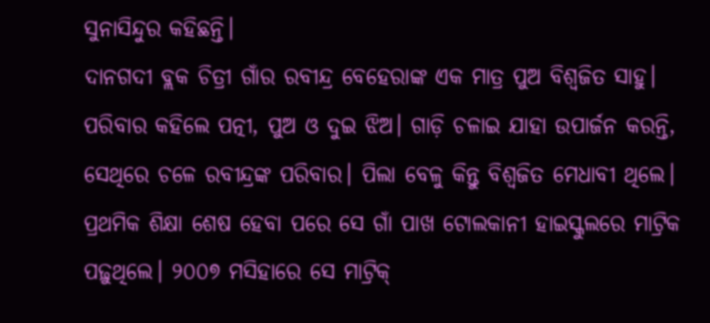ସୁନାସିନ୍ଦୁର କହିଛନ୍ତି।
ଦାନଗଦୀ ବ୍ଲକ ଚିତ୍ରୀ ଗାଁର ରବୀନ୍ଦ୍ର ବେହେରାଙ୍କ ଏକ ମାତ୍ର ପୁଅ ବିଶ୍ୱଜିତ ସାହୁ। ପରିବାର କହିଲେ ପତ୍ନୀ, ପୁଅ ଓ ଦୁଇ ଝିଅ। ଗାଡ଼ି ଚଳାଇ ଯାହା ଉପାର୍ଜନ କରନ୍ତି, ସେଥିରେ ଚଳେ ରବୀନ୍ଦ୍ରଙ୍କ ପରିବାର। ପିଲା ବେଳୁ କିନ୍ତୁ ବିଶ୍ୱଜିତ ମେଧାବୀ ଥିଲେ। ପ୍ରଥମିକ ଶିକ୍ଷା ଶେଷ ହେବା ପରେ ସେ ଗାଁ ପାଖ ଟୋଲକାନୀ ହାଇସ୍କୁଲରେ ମାଟ୍ରିକ ପଢ଼ୁଥିଲେ। ୨୦୦୭ ମସିହାରେ ସେ ମାଟ୍ରିକ୍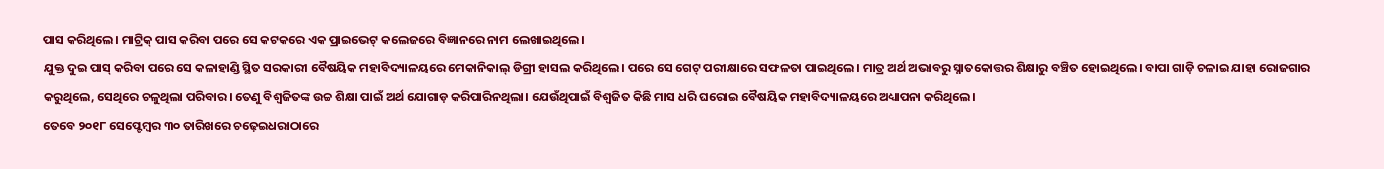ପାସ କରିଥିଲେ। ମାଟ୍ରିକ୍ ପାସ କରିବା ପରେ ସେ କଟକରେ ଏକ ପ୍ରାଇଭେଟ୍ କଲେଜରେ ବିଜ୍ଞାନରେ ନାମ ଲେଖାଇଥିଲେ।
ଯୁକ୍ତ ଦୁଇ ପାସ୍ କରିବା ପରେ ସେ କଳାହାଣ୍ଡି ସ୍ଥିତ ସରକାରୀ ବୈଷୟିକ ମହାବିଦ୍ୟାଳୟରେ ମେକାନିକାଲ୍ ଡିଗ୍ରୀ ହାସଲ କରିଥିଲେ। ପରେ ସେ ଗେଟ୍ ପରୀକ୍ଷାରେ ସଫଳତା ପାଇଥିଲେ। ମାତ୍ର ଅର୍ଥ ଅଭାବରୁ ସ୍ନାତକୋତ୍ତର ଶିକ୍ଷାରୁ ବଞ୍ଚିତ ହୋଇଥିଲେ। ବାପା ଗାଡ଼ି ଚଳାଇ ଯାହା ରୋଜଗାର କରୁଥିଲେ, ସେଥିରେ ଚଳୁଥିଲା ପରିବାର। ତେଣୁ ବିଶ୍ୱଜିତଙ୍କ ଉଚ୍ଚ ଶିକ୍ଷା ପାଇଁ ଅର୍ଥ ଯୋଗାଡ଼ କରିପାରିନଥିଲା। ଯେଉଁଥିପାଇଁ ବିଶ୍ୱଜିତ କିଛି ମାସ ଧରି ଘରୋଇ ବୈଷୟିକ ମହାବିଦ୍ୟାଳୟରେ ଅଧ୍ୟାପନା କରିଥିଲେ।
ତେବେ ୨୦୧୮ ସେପ୍ଟେମ୍ବର ୩୦ ତାରିଖରେ ଚଢ଼େଇଧରାଠାରେ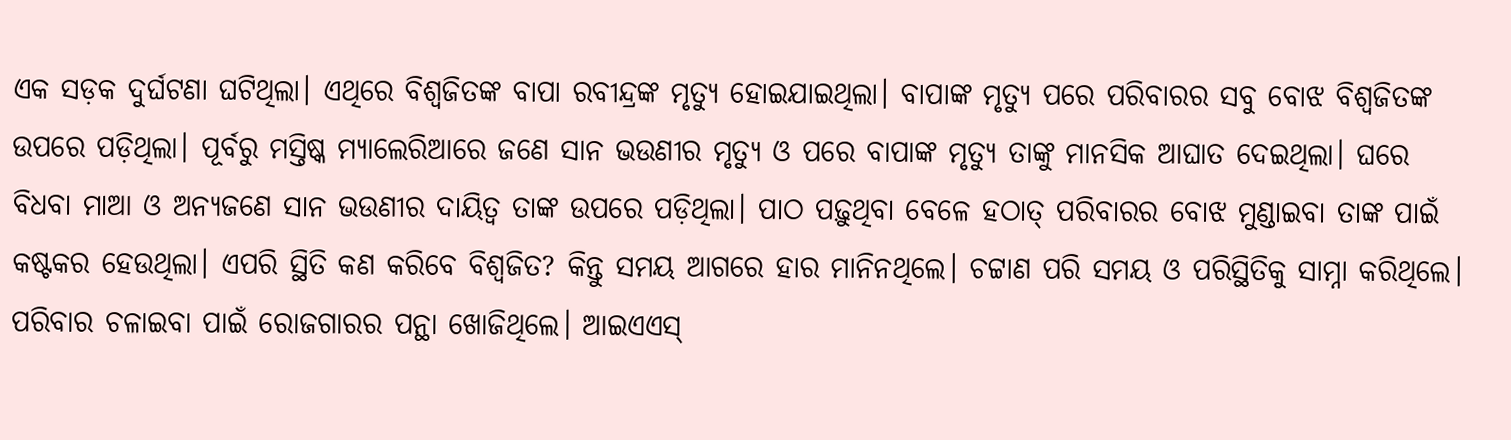ଏକ ସଡ଼କ ଦୁର୍ଘଟଣା ଘଟିଥିଲା। ଏଥିରେ ବିଶ୍ୱଜିତଙ୍କ ବାପା ରବୀନ୍ଦ୍ରଙ୍କ ମୃତ୍ୟୁ ହୋଇଯାଇଥିଲା। ବାପାଙ୍କ ମୃତ୍ୟୁ ପରେ ପରିବାରର ସବୁ ବୋଝ ବିଶ୍ୱଜିତଙ୍କ ଉପରେ ପଡ଼ିଥିଲା। ପୂର୍ବରୁ ମସ୍ତିଷ୍କ ମ୍ୟାଲେରିଆରେ ଜଣେ ସାନ ଭଉଣୀର ମୃତ୍ୟୁ ଓ ପରେ ବାପାଙ୍କ ମୃତ୍ୟୁ ତାଙ୍କୁ ମାନସିକ ଆଘାତ ଦେଇଥିଲା। ଘରେ ବିଧବା ମାଆ ଓ ଅନ୍ୟଜଣେ ସାନ ଭଉଣୀର ଦାୟିତ୍ୱ ତାଙ୍କ ଉପରେ ପଡ଼ିଥିଲା। ପାଠ ପଢ଼ୁଥିବା ବେଳେ ହଠାତ୍ ପରିବାରର ବୋଝ ମୁଣ୍ଡାଇବା ତାଙ୍କ ପାଇଁ କଷ୍ଟକର ହେଉଥିଲା। ଏପରି ସ୍ଥିତି କଣ କରିବେ ବିଶ୍ୱଜିତ? କିନ୍ତୁ ସମୟ ଆଗରେ ହାର ମାନିନଥିଲେ। ଚଟ୍ଟାଣ ପରି ସମୟ ଓ ପରିସ୍ଥିତିକୁ ସାମ୍ନା କରିଥିଲେ।
ପରିବାର ଚଳାଇବା ପାଇଁ ରୋଜଗାରର ପନ୍ଥା ଖୋଜିଥିଲେ। ଆଇଏଏସ୍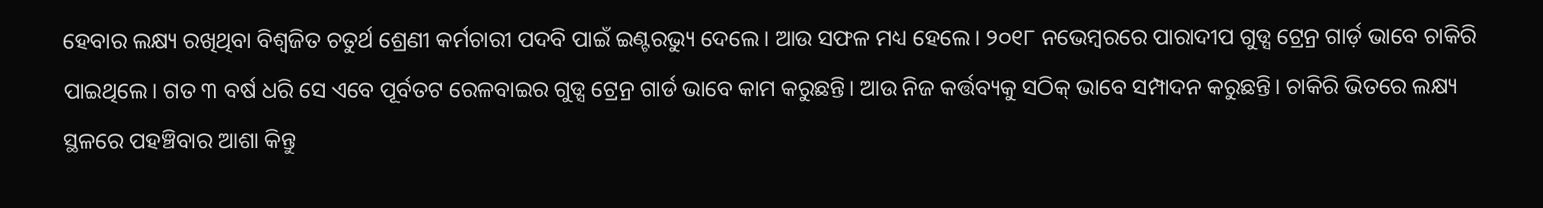ହେବାର ଲକ୍ଷ୍ୟ ରଖିଥିବା ବିଶ୍ୱଜିତ ଚତୁର୍ଥ ଶ୍ରେଣୀ କର୍ମଚାରୀ ପଦବି ପାଇଁ ଇଣ୍ଟରଭ୍ୟୁ ଦେଲେ। ଆଉ ସଫଳ ମଧ୍ୟ ହେଲେ। ୨୦୧୮ ନଭେମ୍ବରରେ ପାରାଦୀପ ଗୁଡ୍ସ ଟ୍ରେନ୍ର ଗାର୍ଡ଼ ଭାବେ ଚାକିରି ପାଇଥିଲେ। ଗତ ୩ ବର୍ଷ ଧରି ସେ ଏବେ ପୂର୍ବତଟ ରେଳବାଇର ଗୁଡ୍ସ ଟ୍ରେନ୍ର ଗାର୍ଡ ଭାବେ କାମ କରୁଛନ୍ତି। ଆଉ ନିଜ କର୍ତ୍ତବ୍ୟକୁ ସଠିକ୍ ଭାବେ ସମ୍ପାଦନ କରୁଛନ୍ତି। ଚାକିରି ଭିତରେ ଲକ୍ଷ୍ୟ ସ୍ଥଳରେ ପହଞ୍ଚିବାର ଆଶା କିନ୍ତୁ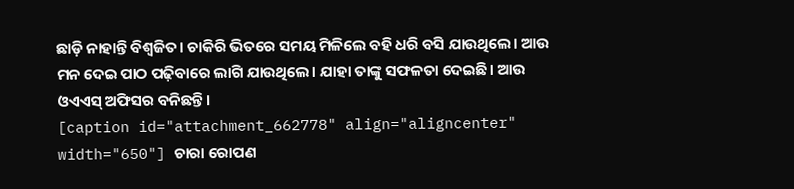ଛାଡ଼ି ନାହାନ୍ତି ବିଶ୍ୱଜିତ। ଚାକିରି ଭିତରେ ସମୟ ମିଳିଲେ ବହି ଧରି ବସି ଯାଉଥିଲେ। ଆଉ ମନ ଦେଇ ପାଠ ପଢ଼ିବାରେ ଲାଗି ଯାଉଥିଲେ। ଯାହା ତାଙ୍କୁ ସଫଳତା ଦେଇଛି। ଆଉ ଓଏଏସ୍ ଅଫିସର ବନିଛନ୍ତି।
[caption id="attachment_662778" align="aligncenter" width="650"] ଚାରା ରୋପଣ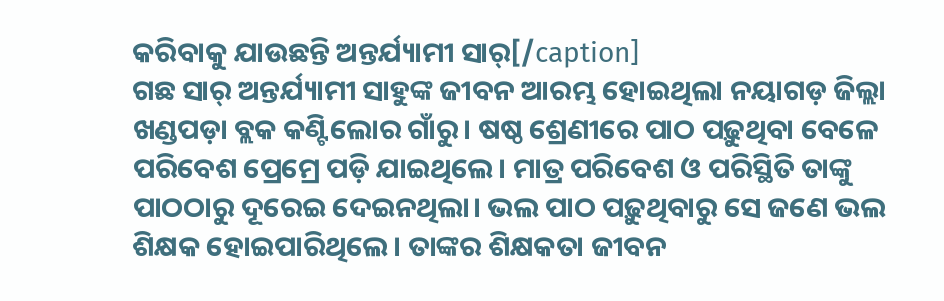କରିବାକୁ ଯାଉଛନ୍ତି ଅନ୍ତର୍ଯ୍ୟାମୀ ସାର୍[/caption]
ଗଛ ସାର୍ ଅନ୍ତର୍ଯ୍ୟାମୀ ସାହୁଙ୍କ ଜୀବନ ଆରମ୍ଭ ହୋଇଥିଲା ନୟାଗଡ଼ ଜିଲ୍ଲା ଖଣ୍ଡପଡ଼ା ବ୍ଲକ କଣ୍ଟିଲୋର ଗାଁରୁ। ଷଷ୍ଠ ଶ୍ରେଣୀରେ ପାଠ ପଢ଼ୁଥିବା ବେଳେ ପରିବେଶ ପ୍ରେମ୍ରେ ପଡ଼ି ଯାଇଥିଲେ। ମାତ୍ର ପରିବେଶ ଓ ପରିସ୍ଥିତି ତାଙ୍କୁ ପାଠଠାରୁ ଦୂରେଇ ଦେଇନଥିଲା। ଭଲ ପାଠ ପଢ଼ୁଥିବାରୁ ସେ ଜଣେ ଭଲ ଶିକ୍ଷକ ହୋଇପାରିଥିଲେ। ତାଙ୍କର ଶିକ୍ଷକତା ଜୀବନ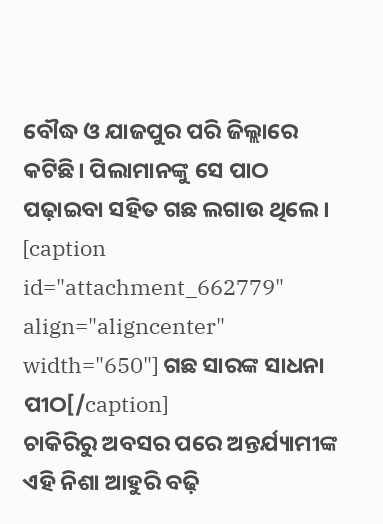ବୌଦ୍ଧ ଓ ଯାଜପୁର ପରି ଜିଲ୍ଲାରେ କଟିଛି। ପିଲାମାନଙ୍କୁ ସେ ପାଠ ପଢ଼ାଇବା ସହିତ ଗଛ ଲଗାଉ ଥିଲେ।
[caption id="attachment_662779" align="aligncenter" width="650"] ଗଛ ସାରଙ୍କ ସାଧନା ପୀଠ[/caption]
ଚାକିରିରୁ ଅବସର ପରେ ଅନ୍ତର୍ଯ୍ୟାମୀଙ୍କ ଏହି ନିଶା ଆହୁରି ବଢ଼ି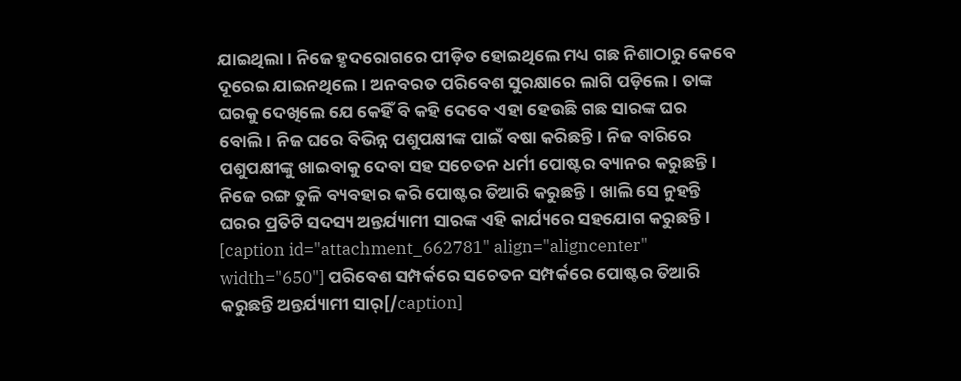ଯାଇଥିଲା। ନିଜେ ହୃଦରୋଗରେ ପୀଡ଼ିତ ହୋଇଥିଲେ ମଧ୍ୟ ଗଛ ନିଶାଠାରୁ କେବେ ଦୂରେଇ ଯାଇନଥିଲେ। ଅନବରତ ପରିବେଶ ସୁରକ୍ଷାରେ ଲାଗି ପଡ଼ିଲେ। ତାଙ୍କ ଘରକୁ ଦେଖିଲେ ଯେ କେହିଁ ବି କହି ଦେବେ ଏହା ହେଉଛି ଗଛ ସାରଙ୍କ ଘର ବୋଲି। ନିଜ ଘରେ ବିଭିନ୍ନ ପଶୁପକ୍ଷୀଙ୍କ ପାଇଁ ବଷା କରିଛନ୍ତି। ନିଜ ବାରିରେ ପଶୁପକ୍ଷୀଙ୍କୁ ଖାଇବାକୁ ଦେବା ସହ ସଚେତନ ଧର୍ମୀ ପୋଷ୍ଟର ବ୍ୟାନର କରୁଛନ୍ତି। ନିଜେ ରଙ୍ଗ ତୁଳି ବ୍ୟବହାର କରି ପୋଷ୍ଟର ତିଆରି କରୁଛନ୍ତି। ଖାଲି ସେ ନୁହନ୍ତି ଘରର ପ୍ରତିଟି ସଦସ୍ୟ ଅନ୍ତର୍ଯ୍ୟାମୀ ସାରଙ୍କ ଏହି କାର୍ଯ୍ୟରେ ସହଯୋଗ କରୁଛନ୍ତି।
[caption id="attachment_662781" align="aligncenter" width="650"] ପରିବେଶ ସମ୍ପର୍କରେ ସଚେତନ ସମ୍ପର୍କରେ ପୋଷ୍ଟର ତିଆରି କରୁଛନ୍ତି ଅନ୍ତର୍ଯ୍ୟାମୀ ସାର୍[/caption]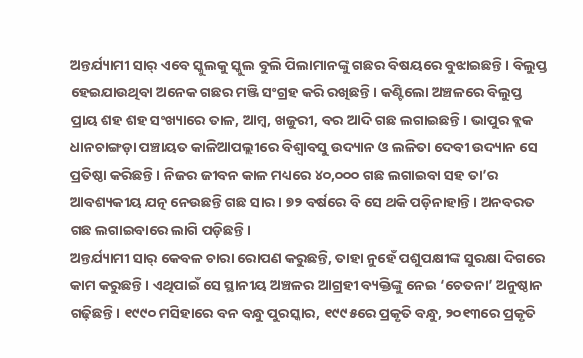ଅନ୍ତର୍ଯ୍ୟାମୀ ସାର୍ ଏବେ ସ୍କୁଲକୁ ସ୍କୁଲ ବୁଲି ପିଲାମାନଙ୍କୁ ଗଛର ବିଷୟରେ ବୁଝାଇଛନ୍ତି। ବିଲୁପ୍ତ ହେଇଯାଉଥିବା ଅନେକ ଗଛର ମଞ୍ଜି ସଂଗ୍ରହ କରି ରଖିଛନ୍ତି। କଣ୍ଟିଲୋ ଅଞ୍ଚଳରେ ବିଲୁପ୍ତ ପ୍ରାୟ ଶହ ଶହ ସଂଖ୍ୟାରେ ତାଳ, ଆମ୍ବ, ଖଜୁରୀ, ବର ଆଦି ଗଛ ଲଗାଇଛନ୍ତି। ଭାପୁର ବ୍ଲକ ଧାନଚାଙ୍ଗଡ଼ା ପଞ୍ଚାୟତ କାଳିଆପଲ୍ଲୀରେ ବିଶ୍ୱାବସୁ ଉଦ୍ୟାନ ଓ ଲଳିତା ଦେବୀ ଉଦ୍ୟାନ ସେ ପ୍ରତିଷ୍ଠା କରିଛନ୍ତି। ନିଜର ଜୀବନ କାଳ ମଧ୍ୟରେ ୪୦,୦୦୦ ଗଛ ଲଗାଇବା ସହ ତା’ର ଆବଶ୍ୟକୀୟ ଯତ୍ନ ନେଉଛନ୍ତି ଗଛ ସାର। ୭୨ ବର୍ଷରେ ବି ସେ ଥକି ପଡ଼ିନାହାନ୍ତି। ଅନବରତ ଗଛ ଲଗାଇବାରେ ଲାଗି ପଡ଼ିଛନ୍ତି।
ଅନ୍ତର୍ଯ୍ୟାମୀ ସାର୍ କେବଳ ଚାରା ରୋପଣ କରୁଛନ୍ତି, ତାହା ନୁହେଁ ପଶୁପକ୍ଷୀଙ୍କ ସୁରକ୍ଷା ଦିଗରେ କାମ କରୁଛନ୍ତି। ଏଥିପାଇଁ ସେ ସ୍ଥାନୀୟ ଅଞ୍ଚଳର ଆଗ୍ରହୀ ବ୍ୟକ୍ତିଙ୍କୁ ନେଇ ‘ଚେତନା’ ଅନୁଷ୍ଠାନ ଗଢ଼ିଛନ୍ତି। ୧୯୯୦ ମସିହାରେ ବନ ବନ୍ଧୁ ପୁରସ୍କାର, ୧୯୯୫ରେ ପ୍ରକୃତି ବନ୍ଧୁ, ୨୦୧୩ରେ ପ୍ରକୃତି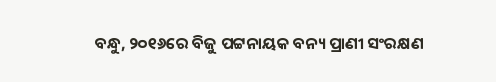ବନ୍ଧୁ, ୨୦୧୬ରେ ବିଜୁ ପଟ୍ଟନାୟକ ବନ୍ୟ ପ୍ରାଣୀ ସଂରକ୍ଷଣ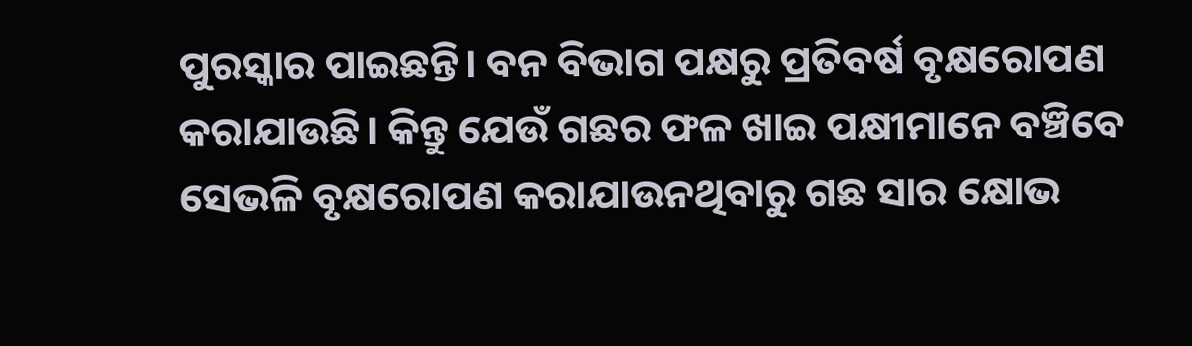ପୁରସ୍କାର ପାଇଛନ୍ତି। ବନ ବିଭାଗ ପକ୍ଷରୁ ପ୍ରତିବର୍ଷ ବୃକ୍ଷରୋପଣ କରାଯାଉଛି। କିନ୍ତୁ ଯେଉଁ ଗଛର ଫଳ ଖାଇ ପକ୍ଷୀମାନେ ବଞ୍ଚିବେ ସେଭଳି ବୃକ୍ଷରୋପଣ କରାଯାଉନଥିବାରୁ ଗଛ ସାର କ୍ଷୋଭ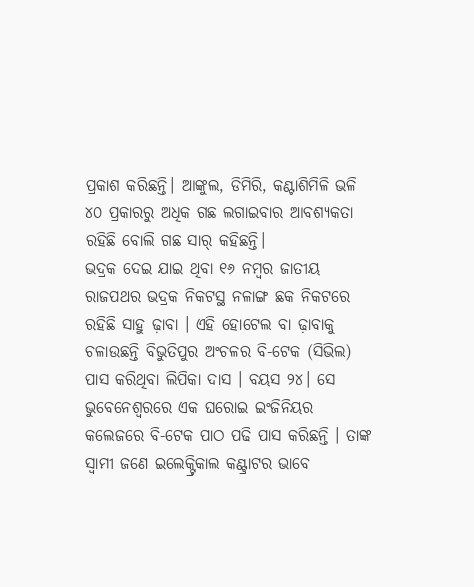ପ୍ରକାଶ କରିଛନ୍ତି। ଆଙ୍କୁଲ, ଡିମିରି, କଣ୍ଟାଶିମିଳି ଭଳି ୪୦ ପ୍ରକାରରୁ ଅଧିକ ଗଛ ଲଗାଇବାର ଆବଶ୍ୟକତା ରହିଛି ବୋଲି ଗଛ ସାର୍ କହିଛନ୍ତି।
ଭଦ୍ରକ ଦେଇ ଯାଇ ଥିବା ୧୬ ନମ୍ବର ଜାତୀୟ ରାଜପଥର ଭଦ୍ରକ ନିକଟସ୍ଥ ନଳାଙ୍ଗ ଛକ ନିକଟରେ ରହିଛି ସାହୁ ଢ଼ାବା । ଏହି ହୋଟେଲ ବା ଢ଼ାବାକୁ ଚଳାଉଛନ୍ତି ବିଭୁତିପୁର ଅଂଚଳର ବି-ଟେକ (ସିଭିଲ) ପାସ କରିଥିବା ଲିପିକା ଦାସ । ବୟସ ୨୪। ସେ ଭୁବେନେଶ୍ୱରରେ ଏକ ଘରୋଇ ଇଂଜିନିୟର କଲେଜରେ ବି-ଟେକ ପାଠ ପଢି ପାସ କରିଛନ୍ତି । ତାଙ୍କ ସ୍ୱାମୀ ଜଣେ ଇଲେକ୍ଟ୍ରିକାଲ କଣ୍ଟ୍ରାଟର ଭାବେ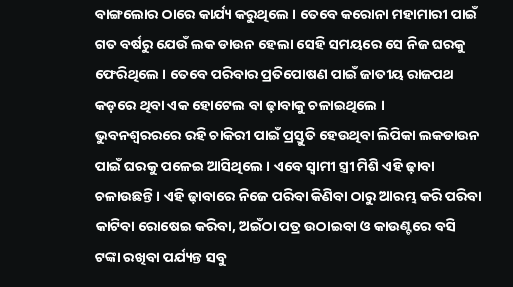ବାଙ୍ଗଲୋର ଠାରେ କାର୍ଯ୍ୟ କରୁଥିଲେ । ତେବେ କରୋନା ମହାମାରୀ ପାଇଁ ଗତ ବର୍ଷରୁ ଯେଉଁ ଲକ ଡାଉନ ହେଲା ସେହି ସମୟରେ ସେ ନିଜ ଘରକୁ ଫେରିଥିଲେ । ତେବେ ପରିବାର ପ୍ରତିପୋଷଣ ପାଇଁ ଜାତୀୟ ରାଜପଥ କଡ଼ରେ ଥିବା ଏକ ହୋଟେଲ ବା ଢ଼ାବାକୁ ଚଳାଇଥିଲେ ।
ଭୁବନଶ୍ୱରରରେ ରହି ଚାକିରୀ ପାଇଁ ପ୍ରସ୍ତୁତି ହେଉଥିବା ଲିପିକା ଲକଡାଉନ ପାଇଁ ଘରକୁ ପଳେଇ ଆସିଥିଲେ । ଏବେ ସ୍ୱାମୀ ସ୍ତ୍ରୀ ମିଶି ଏହି ଢ଼ାବା ଚଳାଉଛନ୍ତି । ଏହି ଢ଼ାବାରେ ନିଜେ ପରିବା କିଣିବା ଠାରୁ ଆରମ୍ଭ କରି ପରିବା କାଟିବା ରୋଷେଇ କରିବା, ଅଇଁଠା ପତ୍ର ଉଠାଇବା ଓ କାଉଣ୍ଟରେ ବସି ଟଙ୍କା ରଖିବା ପର୍ଯ୍ୟନ୍ତ ସବୁ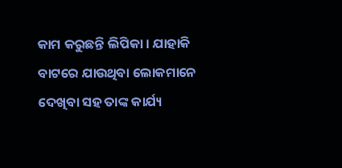କାମ କରୁଛନ୍ତି ଲିପିକା । ଯାହାକି ବାଟରେ ଯାଉଥିବା ଲୋକମାନେ ଦେଖିବା ସହ ତାଙ୍କ କାର୍ଯ୍ୟ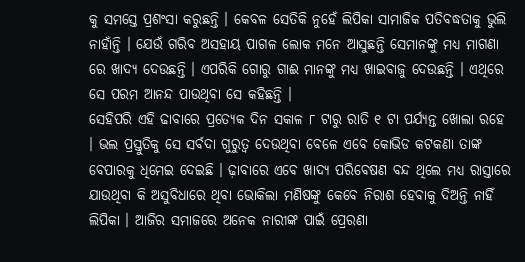କୁ ସମସ୍ତେ ପ୍ରଶଂସା କରୁଛନ୍ତି । କେବଳ ସେତିକି ନୁହେଁ ଲିପିକା ସାମାଜିକ ପତିବଦ୍ଧତାକୁ ଭୁଲି ନାହାଁନ୍ତି । ଯେଉଁ ଗରିବ ଅସହାୟ ପାଗଳ ଲୋକ ମନେ ଆସୁଛନ୍ତି ସେମାନଙ୍କୁ ମଧ୍ୟ ମାଗଣା ରେ ଖାଦ୍ୟ ଦେଉଛନ୍ତି । ଏପରିକି ଗୋରୁ ଗାଈ ମାନଙ୍କୁ ମଧ୍ୟ ଖାଇବାଜୁ ଦେଉଛନ୍ତି । ଏଥିରେ ସେ ପରମ ଆନନ୍ଦ ପାଉଥିବା ସେ କହିଛନ୍ତି ।
ସେହିପରି ଏହି ଢାବାରେ ପ୍ରତ୍ୟେକ ଦିନ ସକାଳ ୮ ଟାରୁ ରାତି ୧ ଟା ପର୍ଯ୍ୟନ୍ତ ଖୋଲା ରହେ । ଭଲ ପ୍ରସ୍ତୁତିକୁ ସେ ସର୍ବଦା ଗୁରୁତ୍ୱ ଦେଉଥିବା ବେଳେ ଏବେ କୋଭିଡ କଟକଣା ତାଙ୍କ ବେପାରକୁ ଧିମେଇ ଦେଇଛି । ଢ଼ାବାରେ ଏବେ ଖାଦ୍ୟ ପରିବେଷଣ ବନ୍ଦ ଥିଲେ ମଧ୍ୟ ରାସ୍ତାରେ ଯାଉଥିବା କି ଅସୁବିଧାରେ ଥିବା ଭୋକିଲା ମଣିଷଙ୍କୁ କେବେ ନିରାଶ ହେବାକୁ ଦିଅନ୍ତି ନାହିଁ ଲିପିକା । ଆଜିର ସମାଜରେ ଅନେକ ନାରୀଙ୍କ ପାଇଁ ପ୍ରେରଣା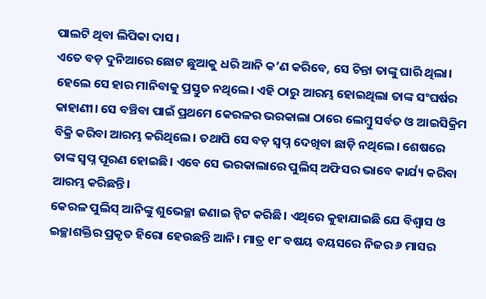ପାଲଟି ଥିବା ଲିପିକା ଦାସ ।
ଏତେ ବଡ଼ ଦୁନିଆରେ ଛୋଟ ଛୁଆକୁ ଧରି ଆନି କ’ଣ କରିବେ, ସେ ଚିନ୍ତା ତାଙ୍କୁ ଘାରି ଥିଲା। ହେଲେ ସେ ହାର ମାନିବାକୁ ପ୍ରସ୍ତୁତ ନଥିଲେ। ଏହି ଠାରୁ ଆରମ୍ଭ ହୋଇଥିଲା ତାଙ୍କ ସଂଘର୍ଷର କାହାଣୀ। ସେ ବଞ୍ଚିବା ପାଇଁ ପ୍ରଥମେ କେରଳର ଭରକାଲା ଠାରେ ଲେମ୍ବୁ ସର୍ବତ ଓ ଆଇସିକ୍ରିମ ବିକ୍ରି କରିବା ଆରମ୍ଭ କରିଥିଲେ। ତଥାପି ସେ ବଡ଼ ସ୍ୱପ୍ନ ଦେଖିବା ଛାଡ଼ି ନଥିଲେ। ଶେଷରେ ତାଙ୍କ ସ୍ୱପ୍ନ ପୂରଣ ହୋଇଛି। ଏବେ ସେ ଭରକାଲାରେ ପୁଲିସ୍ ଅଫିସର ଭାବେ କାର୍ଯ୍ୟ କରିବା ଆରମ୍ଭ କରିଛନ୍ତି।
କେରଳ ପୁଲିସ୍ ଆନିଙ୍କୁ ଶୁଭେଚ୍ଛା ଜଣାଇ ଟ୍ୱିଟ କରିଛି। ଏଥିରେ କୁହାଯାଇଛି ଯେ ବିଶ୍ୱାସ ଓ ଇଚ୍ଛାଶକ୍ତିର ପ୍ରକୃତ ହିରୋ ହେଉଛନ୍ତି ଆନି। ମାତ୍ର ୧୮ ବଷୟ ବୟସରେ ନିଜର ୬ ମାସର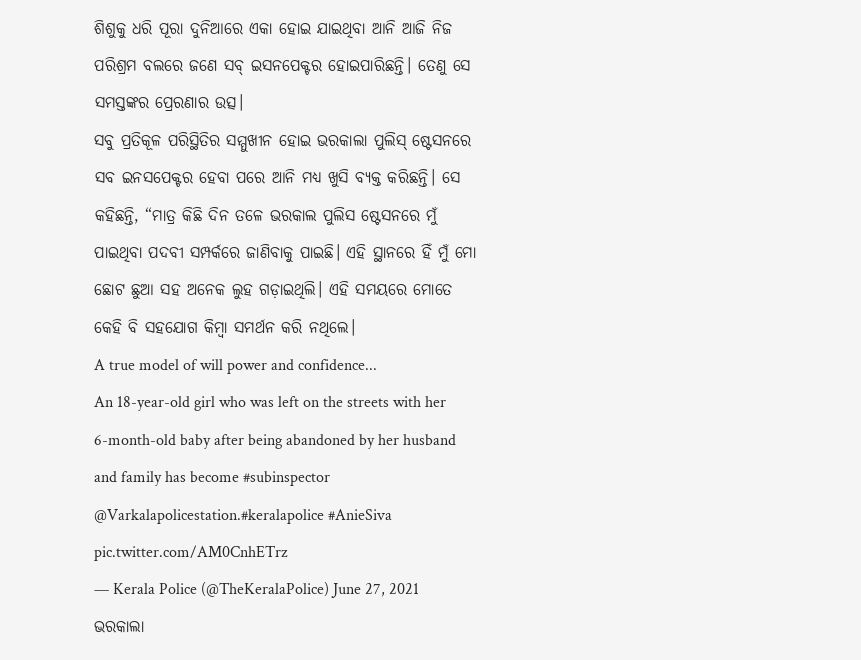ଶିଶୁକୁ ଧରି ପୂରା ଦୁନିଆରେ ଏକା ହୋଇ ଯାଇଥିବା ଆନି ଆଜି ନିଜ ପରିଶ୍ରମ ବଲରେ ଜଣେ ସବ୍ ଇସନପେକ୍ଟର ହୋଇପାରିଛନ୍ତି। ତେଣୁ ସେ ସମସ୍ତଙ୍କର ପ୍ରେରଣାର ଉତ୍ସ।
ସବୁ ପ୍ରତିକୂଳ ପରିସ୍ଥିତିର ସମ୍ମୁଖୀନ ହୋଇ ଭରକାଲା ପୁଲିସ୍ ଷ୍ଟେସନରେ ସବ ଇନସପେକ୍ଟର ହେବା ପରେ ଆନି ମଧ୍ୟ ଖୁସି ବ୍ୟକ୍ତ କରିଛନ୍ତି। ସେ କହିଛନ୍ତି, “ମାତ୍ର କିଛି ଦିନ ତଳେ ଭରକାଲ ପୁଲିସ ଷ୍ଟେସନରେ ମୁଁ ପାଇଥିବା ପଦବୀ ସମ୍ପର୍କରେ ଜାଣିବାକୁ ପାଇଛି। ଏହି ସ୍ଥାନରେ ହିଁ ମୁଁ ମୋ ଛୋଟ ଛୁଆ ସହ ଅନେକ ଲୁହ ଗଡ଼ାଇଥିଲି। ଏହି ସମୟରେ ମୋତେ କେହି ବି ସହଯୋଗ କିମ୍ବା ସମର୍ଥନ କରି ନଥିଲେ।
A true model of will power and confidence...
An 18-year-old girl who was left on the streets with her 6-month-old baby after being abandoned by her husband and family has become #subinspector @Varkalapolicestation.#keralapolice #AnieSiva pic.twitter.com/AM0CnhETrz
— Kerala Police (@TheKeralaPolice) June 27, 2021
ଭରକାଲା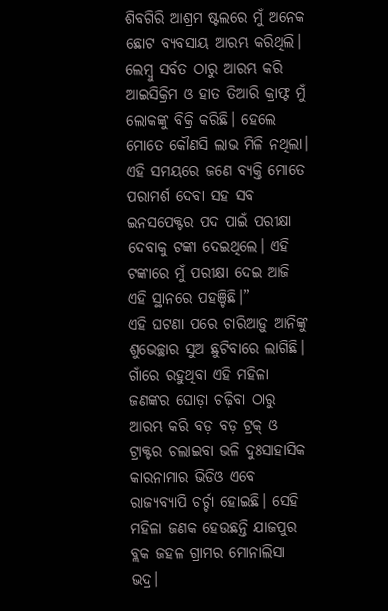ଶିବଗିରି ଆଶ୍ରମ ଷ୍ଟଲରେ ମୁଁ ଅନେକ ଛୋଟ ବ୍ୟବସାୟ ଆରମ୍ଭ କରିଥିଲି। ଲେମ୍ବୁ ସର୍ବତ ଠାରୁ ଆରମ୍ଭ କରି ଆଇସିକ୍ରିମ ଓ ହାତ ତିଆରି କ୍ରାଫ୍ଟ ମୁଁ ଲୋକଙ୍କୁ ବିକ୍ରି କରିଛି। ହେଲେ ମୋତେ କୌଣସି ଲାଭ ମିଳି ନଥିଲା। ଏହି ସମୟରେ ଜଣେ ବ୍ୟକ୍ତି ମୋତେ ପରାମର୍ଶ ଦେବା ସହ ସବ ଇନସପେକ୍ଟର ପଦ ପାଇଁ ପରୀକ୍ଷା ଦେବାକୁ ଟଙ୍କା ଦେଇଥିଲେ। ଏହି ଟଙ୍କାରେ ମୁଁ ପରୀକ୍ଷା ଦେଇ ଆଜି ଏହି ସ୍ଥାନରେ ପହଞ୍ଚିଛି।”
ଏହି ଘଟଣା ପରେ ଚାରିଆଡ଼ୁ ଆନିଙ୍କୁ ଶୁଭେଚ୍ଛାର ସୁଅ ଛୁଟିବାରେ ଲାଗିଛି।
ଗାଁରେ ରହୁଥିବା ଏହି ମହିଳା ଜଣଙ୍କର ଘୋଡ଼ା ଚଢ଼ିବା ଠାରୁ ଆରମ୍ଭ କରି ବଡ଼ ବଡ଼ ଟ୍ରକ୍ ଓ ଟ୍ରାକ୍ଟର ଚଲାଇବା ଭଳି ଦୁଃସାହାସିକ କାରନାମାର ଭିଡିଓ ଏବେ ରାଜ୍ୟବ୍ୟାପି ଚର୍ଚ୍ଚା ହୋଇଛି। ସେହି ମହିଳା ଜଣକ ହେଉଛନ୍ତି ଯାଜପୁର ବ୍ଲକ ଜହଳ ଗ୍ରାମର ମୋନାଲିସା ଭଦ୍ର।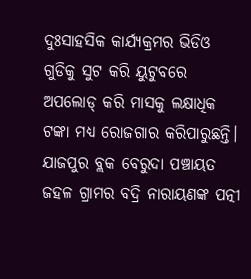ଦୁଃସାହସିକ କାର୍ଯ୍ୟକ୍ରମର ଭିଡିଓ ଗୁଡିକୁ ସୁଟ କରି ୟୁଟୁବରେ ଅପଲୋଡ୍ କରି ମାସକୁ ଲକ୍ଷାଧିକ ଟଙ୍କା ମଧ୍ୟ ରୋଜଗାର କରିପାରୁଛନ୍ତି।
ଯାଜପୁର ବ୍ଲକ ବେରୁଦା ପଞ୍ଚାୟତ ଜହଳ ଗ୍ରାମର ବଦ୍ରି ନାରାୟଣଙ୍କ ପତ୍ନୀ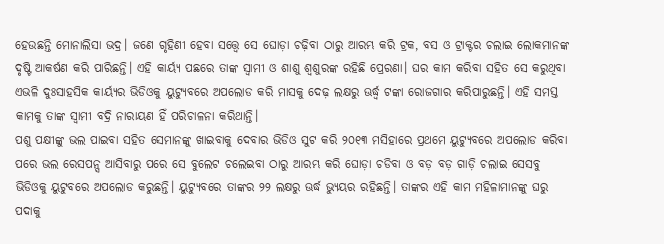ହେଉଛନ୍ତି ମୋନାଲିସା ଭଦ୍ର। ଜଣେ ଗୃହିଣୀ ହେବା ସତ୍ତ୍ୱେ ସେ ଘୋଡ଼ା ଚଢ଼ିବା ଠାରୁ ଆରମ୍ଭ କରି ଟ୍ରକ, ବସ ଓ ଟ୍ରାକ୍ଟର ଚଲାଇ ଲୋକମାନଙ୍କ ଦୃଷ୍ଟି ଆକର୍ଷଣ କରି ପାରିଛନ୍ତି। ଏହି କାର୍ୟ୍ୟ ପଛରେ ତାଙ୍କ ସ୍ୱାମୀ ଓ ଶାଶୁ ଶ୍ୱଶୁରଙ୍କ ରହିଛି ପ୍ରେରଣା। ଘର କାମ କରିବା ସହିତ ସେ କରୁଥିବା ଏଭଳି ଦୁଃସାହସିକ କାର୍ୟ୍ୟର ଭିଡିଓକୁ ୟୁଟ୍ୟୁବରେ ଅପଲୋଡ କରି ମାସକୁ ଦେଢ଼ ଲକ୍ଷରୁ ଊର୍ଦ୍ଧ୍ୱ ଟଙ୍କା ରୋଜଗାର କରିପାରୁଛନ୍ତି। ଏହି ସମସ୍ତ କାମକୁ ତାଙ୍କ ସ୍ୱାମୀ ବଦ୍ରି ନାରାୟଣ ହିଁ ପରିଚାଳନା କରିଥାନ୍ତି।
ପଶୁ ପକ୍ଷୀଙ୍କୁ ଭଲ ପାଇବା ସହିତ ସେମାନଙ୍କୁ ଖାଇବାକୁ ଦେବାର ଭିଡିଓ ସୁଟ କରି ୨୦୧୩ ମସିହାରେ ପ୍ରଥମେ ୟୁଟ୍ୟୁବରେ ଅପଲୋଡ କରିବା ପରେ ଭଲ ରେସପନ୍ସ ଆସିବାରୁ ପରେ ସେ ବୁଲେଟ ଚଲେଇବା ଠାରୁ ଆରମ୍ଭ କରି ଘୋଡ଼ା ଚଡିବା ଓ ବଡ଼ ବଡ଼ ଗାଡ଼ି ଚଲାଇ ସେସବୁ ଭିଡିଓକୁ ୟୁଟୁବରେ ଅପଲୋଡ କରୁଛନ୍ତି। ୟୁଟ୍ୟୁବରେ ତାଙ୍କର ୨୨ ଲକ୍ଷରୁ ଊର୍ଦ୍ଧ ଭ୍ୟୁୟର ରହିଛନ୍ତି। ତାଙ୍କର ଏହି କାମ ମହିଳାମାନଙ୍କୁ ଘରୁ ପଦାକୁ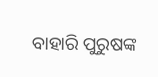ବାହାରି ପୁରୁଷଙ୍କ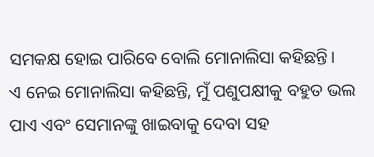ସମକକ୍ଷ ହୋଇ ପାରିବେ ବୋଲି ମୋନାଲିସା କହିଛନ୍ତି।
ଏ ନେଇ ମୋନାଲିସା କହିଛନ୍ତି, ମୁଁ ପଶୁପକ୍ଷୀକୁ ବହୁତ ଭଲ ପାଏ ଏବଂ ସେମାନଙ୍କୁ ଖାଇବାକୁ ଦେବା ସହ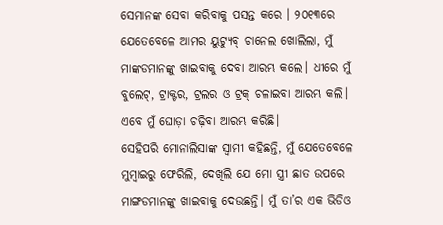ସେମାନଙ୍କ ସେବା କରିବାକୁ ପସନ୍ତ କରେ । ୨୦୧୩ରେ ଯେତେବେଳେ ଆମର ୟୁଟ୍ୟୁବ୍ ଚାନେଲ ଖୋଲିଲା, ମୁଁ ମାଙ୍କଡମାନଙ୍କୁ ଖାଇବାକୁ ଦେବା ଆରମ୍ଭ କଲେ। ଧୀରେ ମୁଁ ବୁଲେଟ୍, ଟ୍ରାକ୍ଟର, ଟ୍ରଲର ଓ ଟ୍ରକ୍ ଚଳାଇବା ଆରମ୍ଭ କଲି। ଏବେ ମୁଁ ଘୋଡ଼ା ଚଢ଼ିବା ଆରମ୍ଭ କରିଛି।
ସେହିପରି ମୋନାଲିସାଙ୍କ ସ୍ୱାମୀ କହିଛନ୍ତି, ମୁଁ ଯେତେବେଳେ ମୁମ୍ବାଇରୁ ଫେରିଲି, ଦେଖିଲି ଯେ ମୋ ସ୍ତ୍ରୀ ଛାତ ଉପରେ ମାଙ୍ଗଡମାନଙ୍କୁ ଖାଇବାକୁ ଦେଉଛନ୍ତି। ମୁଁ ତା’ର ଏକ ଭିଡିଓ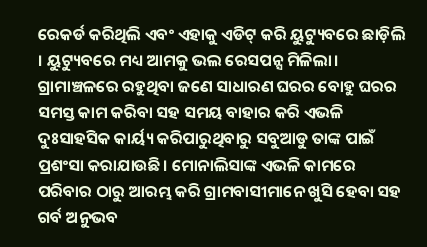ରେକର୍ଡ କରିଥିଲି ଏବଂ ଏହାକୁ ଏଡିଟ୍ କରି ୟୁଟ୍ୟୁବରେ ଛାଡ଼ିଲି । ୟୁଟ୍ୟୁବରେ ମଧ୍ୟ ଆମକୁ ଭଲ ରେସପନ୍ସ ମିଳିଲା।
ଗ୍ରାମାଞ୍ଚଳରେ ରହୁଥିବା ଜଣେ ସାଧାରଣ ଘରର ବୋହୁ ଘରର ସମସ୍ତ କାମ କରିବା ସହ ସମୟ ବାହାର କରି ଏଭଳି ଦୁଃସାହସିକ କାର୍ୟ୍ୟ କରିପାରୁଥିବାରୁ ସବୁଆଡୁ ତାଙ୍କ ପାଇଁ ପ୍ରଶଂସା କରାଯାଉଛି। ମୋନାଲିସାଙ୍କ ଏଭଳି କାମରେ ପରିବାର ଠାରୁ ଆରମ୍ଭ କରି ଗ୍ରାମବାସୀମାନେ ଖୁସି ହେବା ସହ ଗର୍ବ ଅନୁଭବ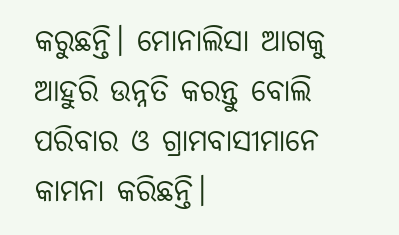କରୁଛନ୍ତି। ମୋନାଲିସା ଆଗକୁ ଆହୁରି ଉନ୍ନତି କରନ୍ତୁ ବୋଲି ପରିବାର ଓ ଗ୍ରାମବାସୀମାନେ କାମନା କରିଛନ୍ତି।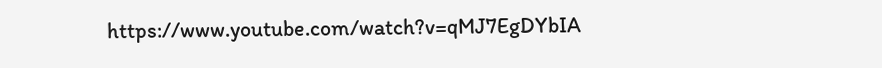https://www.youtube.com/watch?v=qMJ7EgDYbIA